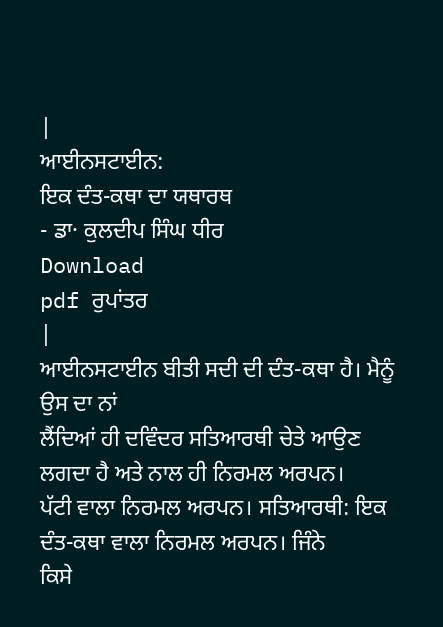|
ਆਈਨਸਟਾਈਨ:
ਇਕ ਦੰਤ-ਕਥਾ ਦਾ ਯਥਾਰਥ
- ਡਾ· ਕੁਲਦੀਪ ਸਿੰਘ ਧੀਰ
Download
pdf ਰੁਪਾਂਤਰ
|
ਆਈਨਸਟਾਈਨ ਬੀਤੀ ਸਦੀ ਦੀ ਦੰਤ-ਕਥਾ ਹੈ। ਮੈਨੂੰ ਉਸ ਦਾ ਨਾਂ
ਲੈਂਦਿਆਂ ਹੀ ਦਵਿੰਦਰ ਸਤਿਆਰਥੀ ਚੇਤੇ ਆਉਣ ਲਗਦਾ ਹੈ ਅਤੇ ਨਾਲ ਹੀ ਨਿਰਮਲ ਅਰਪਨ।
ਪੱਟੀ ਵਾਲਾ ਨਿਰਮਲ ਅਰਪਨ। ਸਤਿਆਰਥੀ: ਇਕ ਦੰਤ-ਕਥਾ ਵਾਲਾ ਨਿਰਮਲ ਅਰਪਨ। ਜਿੰਨੇ
ਕਿਸੇ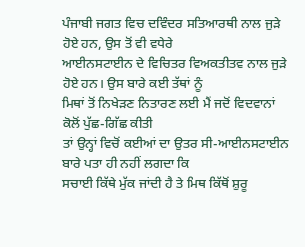ਪੰਜਾਬੀ ਜਗਤ ਵਿਚ ਦਵਿੰਦਰ ਸਤਿਆਰਥੀ ਨਾਲ ਜੁੜੇ ਹੋਏ ਹਨ, ਉਸ ਤੋਂ ਵੀ ਵਧੇਰੇ
ਆਈਨਸਟਾਈਨ ਦੇ ਵਿਚਿਤਰ ਵਿਅਕਤੀਤਵ ਨਾਲ ਜੁੜੇ ਹੋਏ ਹਨ। ਉਸ ਬਾਰੇ ਕਈ ਤੱਥਾਂ ਨੂੰ
ਮਿਥਾਂ ਤੋਂ ਨਿਖੇੜਣ ਨਿਤਾਰਣ ਲਈ ਮੈਂ ਜਦੋਂ ਵਿਦਵਾਨਾਂ ਕੋਲੋਂ ਪੁੱਛ-ਗਿੱਛ ਕੀਤੀ
ਤਾਂ ਉਨ੍ਹਾਂ ਵਿਚੋਂ ਕਈਆਂ ਦਾ ਉਤਰ ਸੀ-ਆਈਨਸਟਾਈਨ ਬਾਰੇ ਪਤਾ ਹੀ ਨਹੀਂ ਲਗਦਾ ਕਿ
ਸਚਾਈ ਕਿੱਥੇ ਮੁੱਕ ਜਾਂਦੀ ਹੈ ਤੇ ਮਿਥ ਕਿੱਥੋਂ ਸ਼ੁਰੂ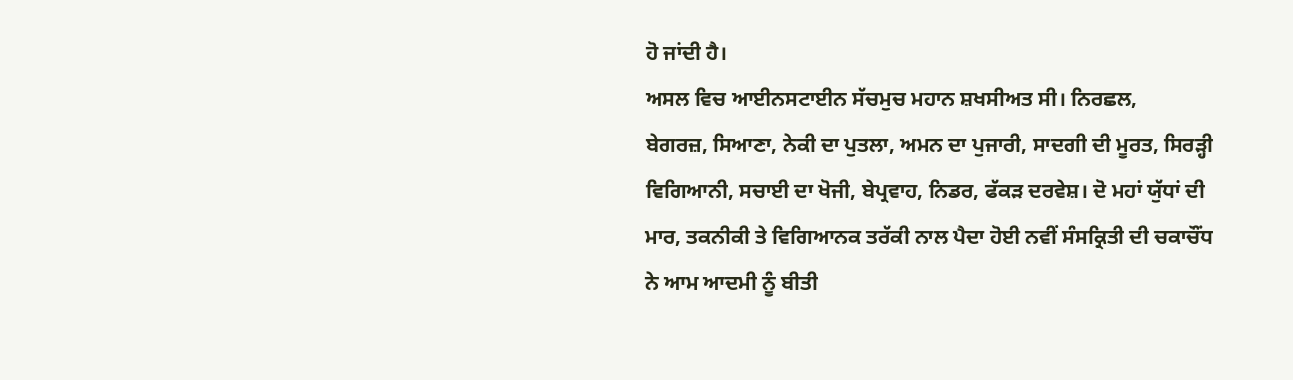ਹੋ ਜਾਂਦੀ ਹੈ।
ਅਸਲ ਵਿਚ ਆਈਨਸਟਾਈਨ ਸੱਚਮੁਚ ਮਹਾਨ ਸ਼ਖਸੀਅਤ ਸੀ। ਨਿਰਛਲ,
ਬੇਗਰਜ਼, ਸਿਆਣਾ, ਨੇਕੀ ਦਾ ਪੁਤਲਾ, ਅਮਨ ਦਾ ਪੁਜਾਰੀ, ਸਾਦਗੀ ਦੀ ਮੂਰਤ, ਸਿਰੜ੍ਹੀ
ਵਿਗਿਆਨੀ, ਸਚਾਈ ਦਾ ਖੋਜੀ, ਬੇਪ੍ਰਵਾਹ, ਨਿਡਰ, ਫੱਕੜ ਦਰਵੇਸ਼। ਦੋ ਮਹਾਂ ਯੁੱਧਾਂ ਦੀ
ਮਾਰ, ਤਕਨੀਕੀ ਤੇ ਵਿਗਿਆਨਕ ਤਰੱਕੀ ਨਾਲ ਪੈਦਾ ਹੋਈ ਨਵੀਂ ਸੰਸਕ੍ਰਿਤੀ ਦੀ ਚਕਾਚੌਂਧ
ਨੇ ਆਮ ਆਦਮੀ ਨੂੰ ਬੀਤੀ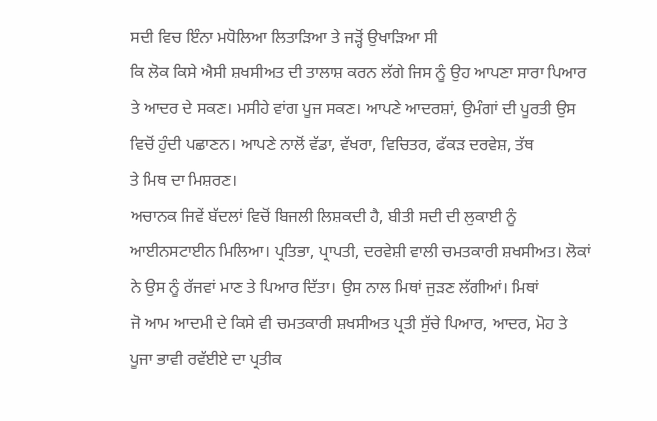ਸਦੀ ਵਿਚ ਇੰਨਾ ਮਧੋਲਿਆ ਲਿਤਾੜਿਆ ਤੇ ਜੜ੍ਹੋਂ ਉਖਾੜਿਆ ਸੀ
ਕਿ ਲੋਕ ਕਿਸੇ ਐਸੀ ਸ਼ਖਸੀਅਤ ਦੀ ਤਾਲਾਸ਼ ਕਰਨ ਲੱਗੇ ਜਿਸ ਨੂੰ ਉਹ ਆਪਣਾ ਸਾਰਾ ਪਿਆਰ
ਤੇ ਆਦਰ ਦੇ ਸਕਣ। ਮਸੀਹੇ ਵਾਂਗ ਪੂਜ ਸਕਣ। ਆਪਣੇ ਆਦਰਸ਼ਾਂ, ਉਮੰਗਾਂ ਦੀ ਪੂਰਤੀ ਉਸ
ਵਿਚੋਂ ਹੁੰਦੀ ਪਛਾਣਨ। ਆਪਣੇ ਨਾਲੋਂ ਵੱਡਾ, ਵੱਖਰਾ, ਵਿਚਿਤਰ, ਫੱਕੜ ਦਰਵੇਸ਼, ਤੱਥ
ਤੇ ਮਿਥ ਦਾ ਮਿਸ਼ਰਣ।
ਅਚਾਨਕ ਜਿਵੇਂ ਬੱਦਲਾਂ ਵਿਚੋਂ ਬਿਜਲੀ ਲਿਸ਼ਕਦੀ ਹੈ, ਬੀਤੀ ਸਦੀ ਦੀ ਲੁਕਾਈ ਨੂੰ
ਆਈਨਸਟਾਈਨ ਮਿਲਿਆ। ਪ੍ਰਤਿਭਾ, ਪ੍ਰਾਪਤੀ, ਦਰਵੇਸ਼ੀ ਵਾਲੀ ਚਮਤਕਾਰੀ ਸ਼ਖਸੀਅਤ। ਲੋਕਾਂ
ਨੇ ਉਸ ਨੂੰ ਰੱਜਵਾਂ ਮਾਣ ਤੇ ਪਿਆਰ ਦਿੱਤਾ। ਉਸ ਨਾਲ ਮਿਥਾਂ ਜੁੜਣ ਲੱਗੀਆਂ। ਮਿਥਾਂ
ਜੋ ਆਮ ਆਦਮੀ ਦੇ ਕਿਸੇ ਵੀ ਚਮਤਕਾਰੀ ਸ਼ਖਸੀਅਤ ਪ੍ਰਤੀ ਸੁੱਚੇ ਪਿਆਰ, ਆਦਰ, ਮੋਹ ਤੇ
ਪੂਜਾ ਭਾਵੀ ਰਵੱਈਏ ਦਾ ਪ੍ਰਤੀਕ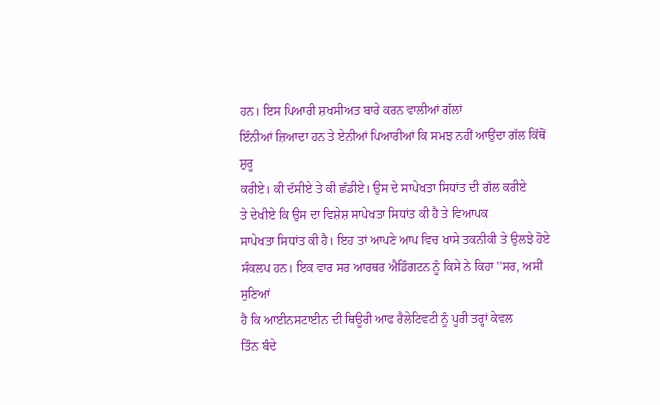ਹਨ। ਇਸ ਪਿਆਰੀ ਸ਼ਖਸੀਅਤ ਬਾਰੇ ਕਰਨ ਵਾਲੀਆਂ ਗੱਲਾਂ
ਇੰਨੀਆਂ ਜ਼ਿਆਦਾ ਹਨ ਤੇ ਏਨੀਆਂ ਪਿਆਰੀਆਂ ਕਿ ਸਮਝ ਨਹੀਂ ਆਉਂਦਾ ਗੱਲ ਕਿੱਥੋਂ ਸ਼ੁਰੂ
ਕਰੀਏ। ਕੀ ਦੱਸੀਏ ਤੇ ਕੀ ਛੱਡੀਏ। ਉਸ ਦੇ ਸਾਪੇਖਤਾ ਸਿਧਾਂਤ ਦੀ ਗੱਲ ਕਰੀਏ
ਤੇ ਦੇਖੀਏ ਕਿ ਉਸ ਦਾ ਵਿਸ਼ੇਸ਼ ਸਾਪੇਖਤਾ ਸਿਧਾਂਤ ਕੀ ਹੈ ਤੇ ਵਿਆਪਕ
ਸਾਪੇਖਤਾ ਸਿਧਾਂਤ ਕੀ ਹੈ। ਇਹ ਤਾਂ ਆਪਣੇ ਆਪ ਵਿਚ ਖਾਸੇ ਤਕਨੀਕੀ ਤੇ ਉਲਝੇ ਹੋਏ
ਸੰਕਲਪ ਹਨ। ਇਕ ਵਾਰ ਸਰ ਆਰਥਰ ਐਡਿੰਗਟਨ ਨੂੰ ਕਿਸੇ ਨੇ ਕਿਹਾ ''ਸਰ, ਅਸੀਂ ਸੁਣਿਆਂ
ਹੈ ਕਿ ਆਈਨਸਟਾਈਨ ਦੀ ਥਿਊਰੀ ਆਫ ਰੈਲੇਟਿਵਟੀ ਨੂੰ ਪੂਰੀ ਤਰ੍ਹਾਂ ਕੇਵਲ
ਤਿੰਨ ਬੰਦੇ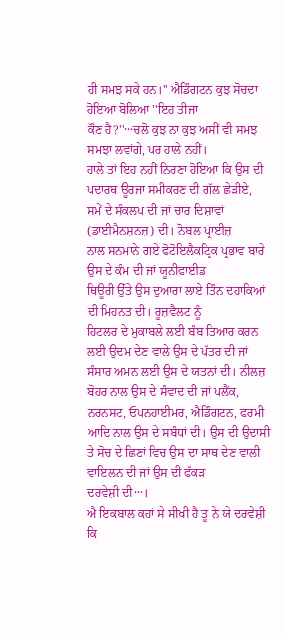ਹੀ ਸਮਝ ਸਕੇ ਹਨ।'' ਐਡਿੰਗਟਨ ਕੁਝ ਸੋਚਦਾ ਹੋਇਆ ਬੋਲਿਆ ''ਇਹ ਤੀਜਾ
ਕੌਣ ਹੈ?''···ਚਲੋ ਕੁਝ ਨਾ ਕੁਝ ਅਸੀਂ ਵੀ ਸਮਝ ਸਮਝਾ ਲਵਾਂਗੇ, ਪਰ ਹਾਲੇ ਨਹੀਂ।
ਹਾਲੇ ਤਾਂ ਇਹ ਨਹੀਂ ਨਿਰਣਾ ਹੋਇਆ ਕਿ ਉਸ ਦੀ ਪਦਾਰਥ ਊਰਜਾ ਸਮੀਕਰਣ ਦੀ ਗੱਲ ਛੇੜੀਏ,
ਸਮੇਂ ਦੇ ਸੰਕਲਪ ਦੀ ਜਾਂ ਚਾਰ ਦਿਸ਼ਾਵਾਂ (ਡਾਈਮੈਨਸ਼ਨਜ਼) ਦੀ। ਨੋਬਲ ਪ੍ਰਾਈਜ਼
ਨਾਲ ਸਨਮਾਨੇ ਗਏ ਫੋਟੋਇਲੈਕਟ੍ਰਿਕ ਪ੍ਰਭਾਵ ਬਾਰੇ ਉਸ ਦੇ ਕੰਮ ਦੀ ਜਾਂ ਯੂਨੀਫਾਈਡ
ਥਿਊਰੀ ਉੱਤੇ ਉਸ ਦੁਆਰਾ ਲਾਏ ਤਿੰਨ ਦਹਾਕਿਆਂ ਦੀ ਮਿਹਨਤ ਦੀ। ਰੂਜ਼ਵੈਲਟ ਨੂੰ
ਹਿਟਲਰ ਦੇ ਮੁਕਾਬਲੇ ਲਈ ਬੰਬ ਤਿਆਰ ਕਰਨ ਲਈ ਉਦਮ ਦੇਣ ਵਾਲੇ ਉਸ ਦੇ ਪੱਤਰ ਦੀ ਜਾਂ
ਸੰਸਾਰ ਅਮਨ ਲਈ ਉਸ ਦੇ ਯਤਨਾਂ ਦੀ। ਨੀਲਜ਼ ਬੋਹਰ ਨਾਲ ਉਸ ਦੇ ਸੰਵਾਦ ਦੀ ਜਾਂ ਪਲੈਂਕ,
ਨਰਨਸਟ, ਓਪਨਹਾਈਮਰ, ਐਡਿੰਗਟਨ, ਫਰਮੀ ਆਦਿ ਨਾਲ ਉਸ ਦੇ ਸਬੰਧਾਂ ਦੀ। ਉਸ ਦੀ ਉਦਾਸੀ
ਤੇ ਸੋਚ ਦੇ ਛਿਣਾਂ ਵਿਚ ਉਸ ਦਾ ਸਾਥ ਦੇਣ ਵਾਲੀ ਵਾਇਲਨ ਦੀ ਜਾਂ ਉਸ ਦੀ ਫੱਕੜ
ਦਰਵੇਸ਼ੀ ਦੀ···।
ਐ ਇਕਬਾਲ ਕਹਾਂ ਸੇ ਸੀਖੀ ਹੈ ਤੂ ਨੇ ਯੇ ਦਰਵੇਸ਼ੀ
ਕਿ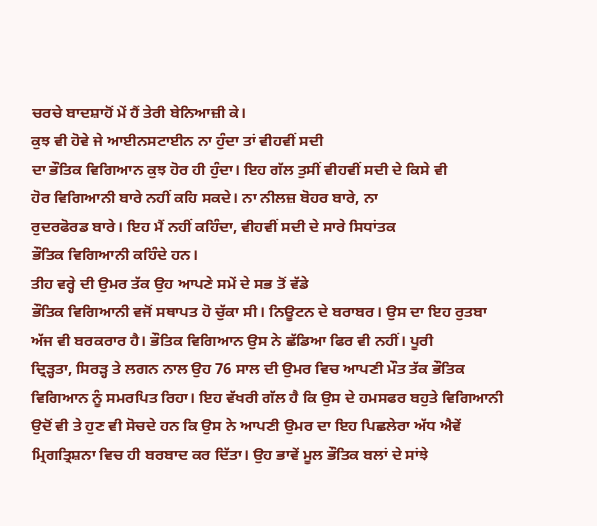ਚਰਚੇ ਬਾਦਸ਼ਾਹੋਂ ਮੇਂ ਹੈਂ ਤੇਰੀ ਬੇਨਿਆਜ਼ੀ ਕੇ।
ਕੁਝ ਵੀ ਹੋਵੇ ਜੇ ਆਈਨਸਟਾਈਨ ਨਾ ਹੁੰਦਾ ਤਾਂ ਵੀਹਵੀਂ ਸਦੀ
ਦਾ ਭੌਤਿਕ ਵਿਗਿਆਨ ਕੁਝ ਹੋਰ ਹੀ ਹੁੰਦਾ। ਇਹ ਗੱਲ ਤੁਸੀਂ ਵੀਹਵੀਂ ਸਦੀ ਦੇ ਕਿਸੇ ਵੀ
ਹੋਰ ਵਿਗਿਆਨੀ ਬਾਰੇ ਨਹੀਂ ਕਹਿ ਸਕਦੇ। ਨਾ ਨੀਲਜ਼ ਬੋਹਰ ਬਾਰੇ, ਨਾ
ਰੁਦਰਫੋਰਡ ਬਾਰੇ। ਇਹ ਮੈਂ ਨਹੀਂ ਕਹਿੰਦਾ, ਵੀਹਵੀਂ ਸਦੀ ਦੇ ਸਾਰੇ ਸਿਧਾਂਤਕ
ਭੌਤਿਕ ਵਿਗਿਆਨੀ ਕਹਿੰਦੇ ਹਨ।
ਤੀਹ ਵਰ੍ਹੇ ਦੀ ਉਮਰ ਤੱਕ ਉਹ ਆਪਣੇ ਸਮੇਂ ਦੇ ਸਭ ਤੋਂ ਵੱਡੇ
ਭੌਤਿਕ ਵਿਗਿਆਨੀ ਵਜੋਂ ਸਥਾਪਤ ਹੋ ਚੁੱਕਾ ਸੀ। ਨਿਊਟਨ ਦੇ ਬਰਾਬਰ। ਉਸ ਦਾ ਇਹ ਰੁਤਬਾ
ਅੱਜ ਵੀ ਬਰਕਰਾਰ ਹੈ। ਭੌਤਿਕ ਵਿਗਿਆਨ ਉਸ ਨੇ ਛੱਡਿਆ ਫਿਰ ਵੀ ਨਹੀਂ। ਪੂਰੀ
ਦ੍ਰਿੜ੍ਹਤਾ, ਸਿਰੜ੍ਹ ਤੇ ਲਗਨ ਨਾਲ ਉਹ 76 ਸਾਲ ਦੀ ਉਮਰ ਵਿਚ ਆਪਣੀ ਮੌਤ ਤੱਕ ਭੌਤਿਕ
ਵਿਗਿਆਨ ਨੂੰ ਸਮਰਪਿਤ ਰਿਹਾ। ਇਹ ਵੱਖਰੀ ਗੱਲ ਹੈ ਕਿ ਉਸ ਦੇ ਹਮਸਫਰ ਬਹੁਤੇ ਵਿਗਿਆਨੀ
ਉਦੋਂ ਵੀ ਤੇ ਹੁਣ ਵੀ ਸੋਚਦੇ ਹਨ ਕਿ ਉਸ ਨੇ ਆਪਣੀ ਉਮਰ ਦਾ ਇਹ ਪਿਛਲੇਰਾ ਅੱਧ ਐਵੇਂ
ਮ੍ਰਿਗਤ੍ਰਿਸ਼ਨਾ ਵਿਚ ਹੀ ਬਰਬਾਦ ਕਰ ਦਿੱਤਾ। ਉਹ ਭਾਵੇਂ ਮੂਲ ਭੌਤਿਕ ਬਲਾਂ ਦੇ ਸਾਂਝੇ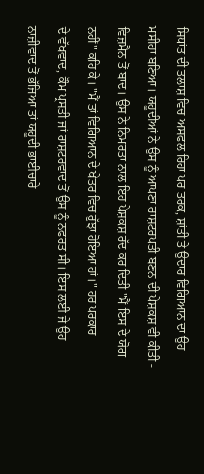ਸਿਧਾਂਤ ਦੀ ਤਲਾਸ਼ ਵਿਚ ਅਸਫਲ ਰਿਹਾ ਪਰ ਤਰਕ, ਸ਼ਾਂਤੀ ਤੇ ਉਦਾਰ ਵਿਗਿਆਨ ਦਾ ਉਹ
ਮਸੀਹਾ ਬਣਿਆ। ਯਹੂਦੀਆਂ ਨੇ ਉਸ ਨੂੰ ਆਪਣਾ ਰਾਸ਼ਟਰਪਤੀ ਬਣਨ ਦੀ ਪੇਸ਼ਕਸ਼ ਵੀ ਕੀਤੀ -
ਵਿਜ਼ਮੈਨ ਤੋਂ ਬਾਦ। ਉਸ ਨੇ ਨਿਮਰਤਾ ਨਾਲ ਇਹ ਪੇਸ਼ਕਸ਼ ਰੱਦ ਕਰ ਦਿਤੀ "ਮੈਂ ਇਸ ਦੇ ਯੋਗ
ਨਹੀਂ" ਕਹਿ ਕੇ। "ਮੈਂ ਤਾਂ ਵਿਗਿਆਨ ਦੇ ਖੇਤਰ ਵਿਚ ਰੁੱਝਾ ਹੋਇਆ ਹਾਂ।" ਹਰ ਪਰਕਾਰ
ਦੇ ਵੱਖਵਾਦ, ਕੌਮ ਪ੍ਰਸਤੀ ਜਾਂ ਰਾਸ਼ਟਰਵਾਦ ਤੋਂ ਉਸ ਨੂੰ ਨਫਰਤ ਸੀ। ਇਸ ਲਈ ਜੇ ਉਹ
ਨਾਜ਼ੀਵਾਦ ਤੋਂ ਭੱਜਿਆ ਤਾਂ ਯਹੂਦੀ ਭਾਈਚਾਰੇ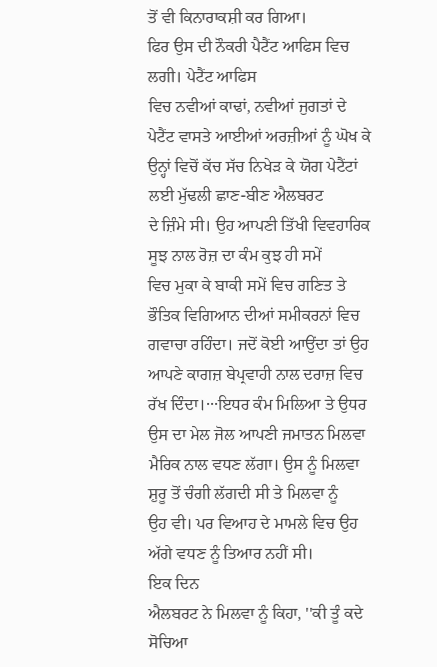ਤੋਂ ਵੀ ਕਿਨਾਰਾਕਸ਼ੀ ਕਰ ਗਿਆ।
ਫਿਰ ਉਸ ਦੀ ਨੌਕਰੀ ਪੈਟੈਂਟ ਆਫਿਸ ਵਿਚ ਲਗੀ। ਪੇਟੈਂਟ ਆਫਿਸ
ਵਿਚ ਨਵੀਆਂ ਕਾਢਾਂ, ਨਵੀਆਂ ਜੁਗਤਾਂ ਦੇ ਪੇਟੈਂਟ ਵਾਸਤੇ ਆਈਆਂ ਅਰਜ਼ੀਆਂ ਨੂੰ ਘੋਖ ਕੇ
ਉਨ੍ਹਾਂ ਵਿਚੋਂ ਕੱਚ ਸੱਚ ਨਿਖੇੜ ਕੇ ਯੋਗ ਪੇਟੈਂਟਾਂ ਲਈ ਮੁੱਢਲੀ ਛਾਣ-ਬੀਣ ਐਲਬਰਟ
ਦੇ ਜ਼ਿੰਮੇ ਸੀ। ਉਹ ਆਪਣੀ ਤਿੱਖੀ ਵਿਵਹਾਰਿਕ ਸੂਝ ਨਾਲ ਰੋਜ਼ ਦਾ ਕੰਮ ਕੁਝ ਹੀ ਸਮੇਂ
ਵਿਚ ਮੁਕਾ ਕੇ ਬਾਕੀ ਸਮੇਂ ਵਿਚ ਗਣਿਤ ਤੇ ਭੌਤਿਕ ਵਿਗਿਆਨ ਦੀਆਂ ਸਮੀਕਰਨਾਂ ਵਿਚ
ਗਵਾਚਾ ਰਹਿੰਦਾ। ਜਦੋਂ ਕੋਈ ਆਉਂਦਾ ਤਾਂ ਉਹ ਆਪਣੇ ਕਾਗਜ਼ ਬੇਪ੍ਰਵਾਹੀ ਨਾਲ ਦਰਾਜ਼ ਵਿਚ
ਰੱਖ ਦਿੰਦਾ।···ਇਧਰ ਕੰਮ ਮਿਲਿਆ ਤੇ ਉਧਰ ਉਸ ਦਾ ਮੇਲ ਜੋਲ ਆਪਣੀ ਜਮਾਤਨ ਮਿਲਵਾ
ਮੈਰਿਕ ਨਾਲ ਵਧਣ ਲੱਗਾ। ਉਸ ਨੂੰ ਮਿਲਵਾ ਸ਼ੁਰੂ ਤੋਂ ਚੰਗੀ ਲੱਗਦੀ ਸੀ ਤੇ ਮਿਲਵਾ ਨੂੰ
ਉਹ ਵੀ। ਪਰ ਵਿਆਹ ਦੇ ਮਾਮਲੇ ਵਿਚ ਉਹ ਅੱਗੇ ਵਧਣ ਨੂੰ ਤਿਆਰ ਨਹੀਂ ਸੀ।
ਇਕ ਦਿਨ
ਐਲਬਰਟ ਨੇ ਮਿਲਵਾ ਨੂੰ ਕਿਹਾ, ''ਕੀ ਤੂੰ ਕਦੇ ਸੋਚਿਆ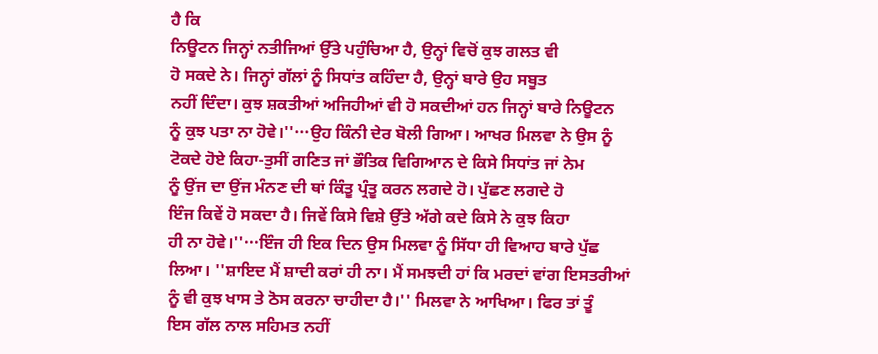ਹੈ ਕਿ
ਨਿਊਟਨ ਜਿਨ੍ਹਾਂ ਨਤੀਜਿਆਂ ਉੱਤੇ ਪਹੁੰਚਿਆ ਹੈ, ਉਨ੍ਹਾਂ ਵਿਚੋਂ ਕੁਝ ਗਲਤ ਵੀ
ਹੋ ਸਕਦੇ ਨੇ। ਜਿਨ੍ਹਾਂ ਗੱਲਾਂ ਨੂੰ ਸਿਧਾਂਤ ਕਹਿੰਦਾ ਹੈ, ਉਨ੍ਹਾਂ ਬਾਰੇ ਉਹ ਸਬੂਤ
ਨਹੀਂ ਦਿੰਦਾ। ਕੁਝ ਸ਼ਕਤੀਆਂ ਅਜਿਹੀਆਂ ਵੀ ਹੋ ਸਕਦੀਆਂ ਹਨ ਜਿਨ੍ਹਾਂ ਬਾਰੇ ਨਿਊਟਨ
ਨੂੰ ਕੁਝ ਪਤਾ ਨਾ ਹੋਵੇ।''···ਉਹ ਕਿੰਨੀ ਦੇਰ ਬੋਲੀ ਗਿਆ। ਆਖਰ ਮਿਲਵਾ ਨੇ ਉਸ ਨੂੰ
ਟੋਕਦੇ ਹੋਏ ਕਿਹਾ-ਤੁਸੀਂ ਗਣਿਤ ਜਾਂ ਭੌਤਿਕ ਵਿਗਿਆਨ ਦੇ ਕਿਸੇ ਸਿਧਾਂਤ ਜਾਂ ਨੇਮ
ਨੂੰ ਉਂਜ ਦਾ ਉਂਜ ਮੰਨਣ ਦੀ ਥਾਂ ਕਿੰਤੂ ਪ੍ਰੰਤੂ ਕਰਨ ਲਗਦੇ ਹੋ। ਪੁੱਛਣ ਲਗਦੇ ਹੋ
ਇੰਜ ਕਿਵੇਂ ਹੋ ਸਕਦਾ ਹੈ। ਜਿਵੇਂ ਕਿਸੇ ਵਿਸ਼ੇ ਉੱਤੇ ਅੱਗੇ ਕਦੇ ਕਿਸੇ ਨੇ ਕੁਝ ਕਿਹਾ
ਹੀ ਨਾ ਹੋਵੇ।''···ਇੰਜ ਹੀ ਇਕ ਦਿਨ ਉਸ ਮਿਲਵਾ ਨੂੰ ਸਿੱਧਾ ਹੀ ਵਿਆਹ ਬਾਰੇ ਪੁੱਛ
ਲਿਆ। ''ਸ਼ਾਇਦ ਮੈਂ ਸ਼ਾਦੀ ਕਰਾਂ ਹੀ ਨਾ। ਮੈਂ ਸਮਝਦੀ ਹਾਂ ਕਿ ਮਰਦਾਂ ਵਾਂਗ ਇਸਤਰੀਆਂ
ਨੂੰ ਵੀ ਕੁਝ ਖਾਸ ਤੇ ਠੋਸ ਕਰਨਾ ਚਾਹੀਦਾ ਹੈ।'' ਮਿਲਵਾ ਨੇ ਆਖਿਆ। ਫਿਰ ਤਾਂ ਤੂੰ
ਇਸ ਗੱਲ ਨਾਲ ਸਹਿਮਤ ਨਹੀਂ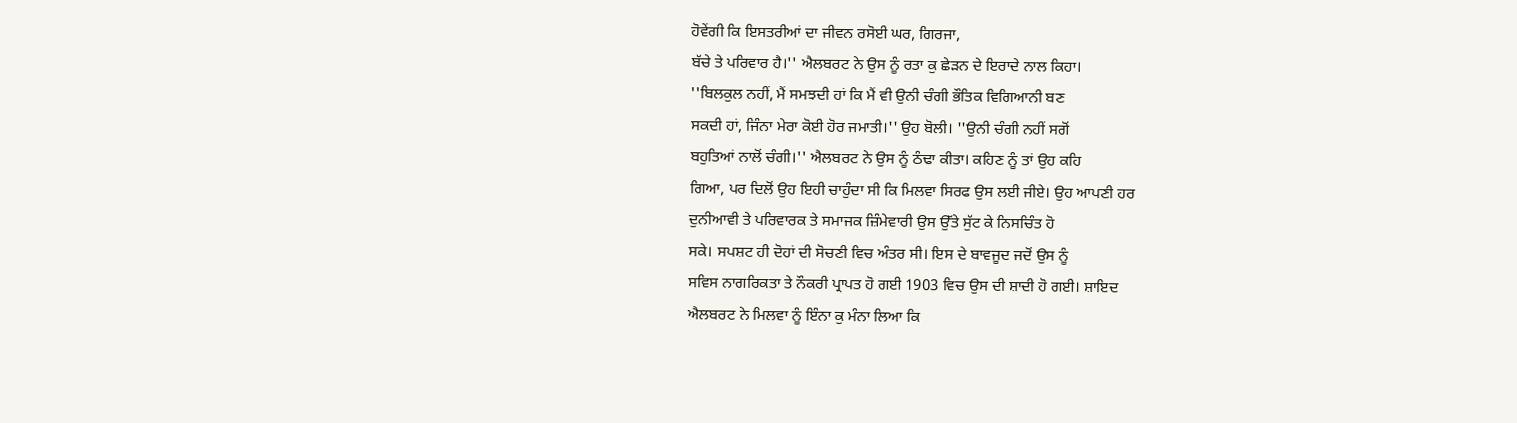ਹੋਵੇਂਗੀ ਕਿ ਇਸਤਰੀਆਂ ਦਾ ਜੀਵਨ ਰਸੋਈ ਘਰ, ਗਿਰਜਾ,
ਬੱਚੇ ਤੇ ਪਰਿਵਾਰ ਹੈ।'' ਐਲਬਰਟ ਨੇ ਉਸ ਨੂੰ ਰਤਾ ਕੁ ਛੇੜਨ ਦੇ ਇਰਾਦੇ ਨਾਲ ਕਿਹਾ।
''ਬਿਲਕੁਲ ਨਹੀਂ, ਮੈਂ ਸਮਝਦੀ ਹਾਂ ਕਿ ਮੈਂ ਵੀ ਉਨੀ ਚੰਗੀ ਭੌਤਿਕ ਵਿਗਿਆਨੀ ਬਣ
ਸਕਦੀ ਹਾਂ, ਜਿੰਨਾ ਮੇਰਾ ਕੋਈ ਹੋਰ ਜਮਾਤੀ।'' ਉਹ ਬੋਲੀ। ''ਉਨੀ ਚੰਗੀ ਨਹੀਂ ਸਗੋਂ
ਬਹੁਤਿਆਂ ਨਾਲੋਂ ਚੰਗੀ।'' ਐਲਬਰਟ ਨੇ ਉਸ ਨੂੰ ਠੰਢਾ ਕੀਤਾ। ਕਹਿਣ ਨੂੰ ਤਾਂ ਉਹ ਕਹਿ
ਗਿਆ, ਪਰ ਦਿਲੋਂ ਉਹ ਇਹੀ ਚਾਹੁੰਦਾ ਸੀ ਕਿ ਮਿਲਵਾ ਸਿਰਫ ਉਸ ਲਈ ਜੀਏ। ਉਹ ਆਪਣੀ ਹਰ
ਦੁਨੀਆਵੀ ਤੇ ਪਰਿਵਾਰਕ ਤੇ ਸਮਾਜਕ ਜ਼ਿੰਮੇਵਾਰੀ ਉਸ ਉੱਤੇ ਸੁੱਟ ਕੇ ਨਿਸਚਿੰਤ ਹੋ
ਸਕੇ। ਸਪਸ਼ਟ ਹੀ ਦੋਹਾਂ ਦੀ ਸੋਚਣੀ ਵਿਚ ਅੰਤਰ ਸੀ। ਇਸ ਦੇ ਬਾਵਜੂਦ ਜਦੋਂ ਉਸ ਨੂੰ
ਸਵਿਸ ਨਾਗਰਿਕਤਾ ਤੇ ਨੌਕਰੀ ਪ੍ਰਾਪਤ ਹੋ ਗਈ 1903 ਵਿਚ ਉਸ ਦੀ ਸ਼ਾਦੀ ਹੋ ਗਈ। ਸ਼ਾਇਦ
ਐਲਬਰਟ ਨੇ ਮਿਲਵਾ ਨੂੰ ਇੰਨਾ ਕੁ ਮੰਨਾ ਲਿਆ ਕਿ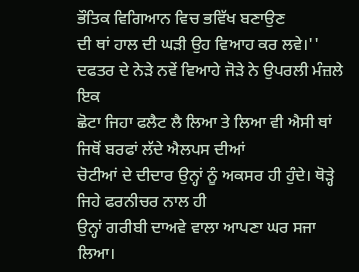ਭੌਤਿਕ ਵਿਗਿਆਨ ਵਿਚ ਭਵਿੱਖ ਬਣਾਉਣ
ਦੀ ਥਾਂ ਹਾਲ ਦੀ ਘੜੀ ਉਹ ਵਿਆਹ ਕਰ ਲਵੇ।''
ਦਫਤਰ ਦੇ ਨੇੜੇ ਨਵੇਂ ਵਿਆਹੇ ਜੋੜੇ ਨੇ ਉਪਰਲੀ ਮੰਜ਼ਲੇ ਇਕ
ਛੋਟਾ ਜਿਹਾ ਫਲੈਟ ਲੈ ਲਿਆ ਤੇ ਲਿਆ ਵੀ ਐਸੀ ਥਾਂ ਜਿਥੋਂ ਬਰਫਾਂ ਲੱਦੇ ਐਲਪਸ ਦੀਆਂ
ਚੋਟੀਆਂ ਦੇ ਦੀਦਾਰ ਉਨ੍ਹਾਂ ਨੂੰ ਅਕਸਰ ਹੀ ਹੁੰਦੇ। ਥੋੜ੍ਹੇ ਜਿਹੇ ਫਰਨੀਚਰ ਨਾਲ ਹੀ
ਉਨ੍ਹਾਂ ਗਰੀਬੀ ਦਾਅਵੇ ਵਾਲਾ ਆਪਣਾ ਘਰ ਸਜਾ ਲਿਆ।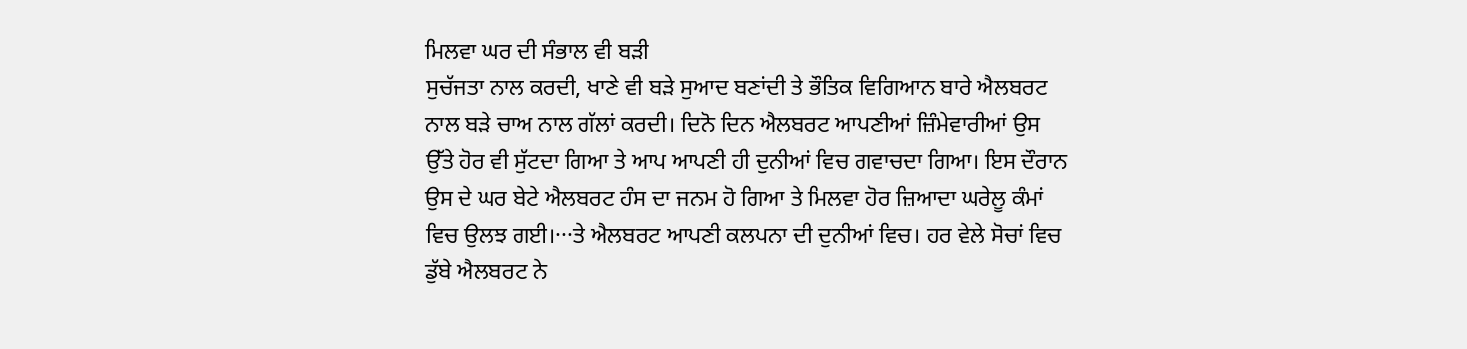ਮਿਲਵਾ ਘਰ ਦੀ ਸੰਭਾਲ ਵੀ ਬੜੀ
ਸੁਚੱਜਤਾ ਨਾਲ ਕਰਦੀ, ਖਾਣੇ ਵੀ ਬੜੇ ਸੁਆਦ ਬਣਾਂਦੀ ਤੇ ਭੌਤਿਕ ਵਿਗਿਆਨ ਬਾਰੇ ਐਲਬਰਟ
ਨਾਲ ਬੜੇ ਚਾਅ ਨਾਲ ਗੱਲਾਂ ਕਰਦੀ। ਦਿਨੋ ਦਿਨ ਐਲਬਰਟ ਆਪਣੀਆਂ ਜ਼ਿੰਮੇਵਾਰੀਆਂ ਉਸ
ਉੱਤੇ ਹੋਰ ਵੀ ਸੁੱਟਦਾ ਗਿਆ ਤੇ ਆਪ ਆਪਣੀ ਹੀ ਦੁਨੀਆਂ ਵਿਚ ਗਵਾਚਦਾ ਗਿਆ। ਇਸ ਦੌਰਾਨ
ਉਸ ਦੇ ਘਰ ਬੇਟੇ ਐਲਬਰਟ ਹੰਸ ਦਾ ਜਨਮ ਹੋ ਗਿਆ ਤੇ ਮਿਲਵਾ ਹੋਰ ਜ਼ਿਆਦਾ ਘਰੇਲੂ ਕੰਮਾਂ
ਵਿਚ ਉਲਝ ਗਈ।···ਤੇ ਐਲਬਰਟ ਆਪਣੀ ਕਲਪਨਾ ਦੀ ਦੁਨੀਆਂ ਵਿਚ। ਹਰ ਵੇਲੇ ਸੋਚਾਂ ਵਿਚ
ਡੁੱਬੇ ਐਲਬਰਟ ਨੇ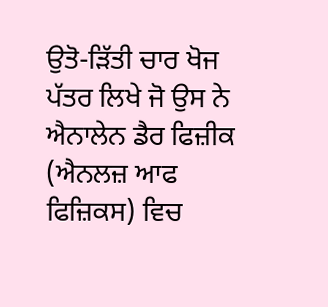ਉਤੋ-ੜਿੱਤੀ ਚਾਰ ਖੋਜ ਪੱਤਰ ਲਿਖੇ ਜੋ ਉਸ ਨੇ ਐਨਾਲੇਨ ਡੈਰ ਫਿਜ਼ੀਕ
(ਐਨਲਜ਼ ਆਫ ਫਿਜ਼ਿਕਸ) ਵਿਚ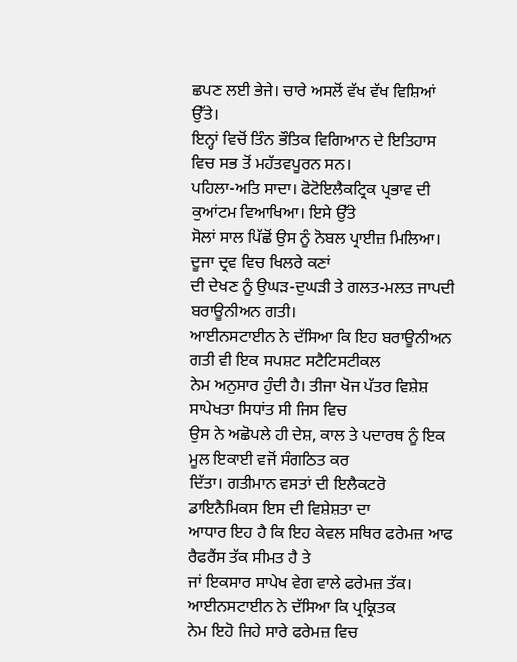ਛਪਣ ਲਈ ਭੇਜੇ। ਚਾਰੇ ਅਸਲੋਂ ਵੱਖ ਵੱਖ ਵਿਸ਼ਿਆਂ ਉੱਤੇ।
ਇਨ੍ਹਾਂ ਵਿਚੋਂ ਤਿੰਨ ਭੌਤਿਕ ਵਿਗਿਆਨ ਦੇ ਇਤਿਹਾਸ ਵਿਚ ਸਭ ਤੋਂ ਮਹੱਤਵਪੂਰਨ ਸਨ।
ਪਹਿਲਾ-ਅਤਿ ਸਾਦਾ। ਫੋਟੋਇਲੈਕਟ੍ਰਿਕ ਪ੍ਰਭਾਵ ਦੀ ਕੁਆਂਟਮ ਵਿਆਖਿਆ। ਇਸੇ ਉੱਤੇ
ਸੋਲਾਂ ਸਾਲ ਪਿੱਛੋਂ ਉਸ ਨੂੰ ਨੋਬਲ ਪ੍ਰਾਈਜ਼ ਮਿਲਿਆ। ਦੂਜਾ ਦ੍ਰਵ ਵਿਚ ਖਿਲਰੇ ਕਣਾਂ
ਦੀ ਦੇਖਣ ਨੂੰ ਉਘੜ-ਦੁਘੜੀ ਤੇ ਗਲਤ-ਮਲਤ ਜਾਪਦੀ ਬਰਾਊਨੀਅਨ ਗਤੀ।
ਆਈਨਸਟਾਈਨ ਨੇ ਦੱਸਿਆ ਕਿ ਇਹ ਬਰਾਊਨੀਅਨ ਗਤੀ ਵੀ ਇਕ ਸਪਸ਼ਟ ਸਟੈਟਿਸਟੀਕਲ
ਨੇਮ ਅਨੁਸਾਰ ਹੁੰਦੀ ਹੈ। ਤੀਜਾ ਖੋਜ ਪੱਤਰ ਵਿਸ਼ੇਸ਼ ਸਾਪੇਖਤਾ ਸਿਧਾਂਤ ਸੀ ਜਿਸ ਵਿਚ
ਉਸ ਨੇ ਅਛੋਪਲੇ ਹੀ ਦੇਸ਼, ਕਾਲ ਤੇ ਪਦਾਰਥ ਨੂੰ ਇਕ ਮੂਲ ਇਕਾਈ ਵਜੋਂ ਸੰਗਠਿਤ ਕਰ
ਦਿੱਤਾ। ਗਤੀਮਾਨ ਵਸਤਾਂ ਦੀ ਇਲੈਕਟਰੋ ਡਾਇਨੈਮਿਕਸ ਇਸ ਦੀ ਵਿਸ਼ੇਸ਼ਤਾ ਦਾ
ਆਧਾਰ ਇਹ ਹੈ ਕਿ ਇਹ ਕੇਵਲ ਸਥਿਰ ਫਰੇਮਜ਼ ਆਫ ਰੈਫਰੈਂਸ ਤੱਕ ਸੀਮਤ ਹੈ ਤੇ
ਜਾਂ ਇਕਸਾਰ ਸਾਪੇਖ ਵੇਗ ਵਾਲੇ ਫਰੇਮਜ਼ ਤੱਕ। ਆਈਨਸਟਾਈਨ ਨੇ ਦੱਸਿਆ ਕਿ ਪ੍ਰਕ੍ਰਿਤਕ
ਨੇਮ ਇਹੋ ਜਿਹੇ ਸਾਰੇ ਫਰੇਮਜ਼ ਵਿਚ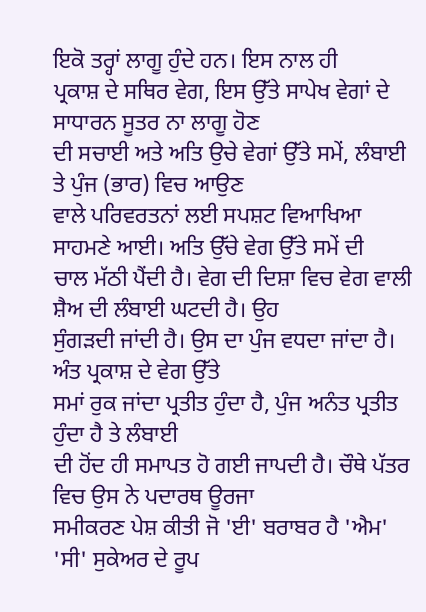ਇਕੋ ਤਰ੍ਹਾਂ ਲਾਗੂ ਹੁੰਦੇ ਹਨ। ਇਸ ਨਾਲ ਹੀ
ਪ੍ਰਕਾਸ਼ ਦੇ ਸਥਿਰ ਵੇਗ, ਇਸ ਉੱਤੇ ਸਾਪੇਖ ਵੇਗਾਂ ਦੇ ਸਾਧਾਰਨ ਸੂਤਰ ਨਾ ਲਾਗੂ ਹੋਣ
ਦੀ ਸਚਾਈ ਅਤੇ ਅਤਿ ਉਚੇ ਵੇਗਾਂ ਉੱਤੇ ਸਮੇਂ, ਲੰਬਾਈ ਤੇ ਪੁੰਜ (ਭਾਰ) ਵਿਚ ਆਉਣ
ਵਾਲੇ ਪਰਿਵਰਤਨਾਂ ਲਈ ਸਪਸ਼ਟ ਵਿਆਖਿਆ ਸਾਹਮਣੇ ਆਈ। ਅਤਿ ਉੱਚੇ ਵੇਗ ਉੱਤੇ ਸਮੇਂ ਦੀ
ਚਾਲ ਮੱਠੀ ਪੈਂਦੀ ਹੈ। ਵੇਗ ਦੀ ਦਿਸ਼ਾ ਵਿਚ ਵੇਗ ਵਾਲੀ ਸ਼ੈਅ ਦੀ ਲੰਬਾਈ ਘਟਦੀ ਹੈ। ਉਹ
ਸੁੰਗੜਦੀ ਜਾਂਦੀ ਹੈ। ਉਸ ਦਾ ਪੁੰਜ ਵਧਦਾ ਜਾਂਦਾ ਹੈ। ਅੰਤ ਪ੍ਰਕਾਸ਼ ਦੇ ਵੇਗ ਉੱਤੇ
ਸਮਾਂ ਰੁਕ ਜਾਂਦਾ ਪ੍ਰਤੀਤ ਹੁੰਦਾ ਹੈ, ਪੁੰਜ ਅਨੰਤ ਪ੍ਰਤੀਤ ਹੁੰਦਾ ਹੈ ਤੇ ਲੰਬਾਈ
ਦੀ ਹੋਂਦ ਹੀ ਸਮਾਪਤ ਹੋ ਗਈ ਜਾਪਦੀ ਹੈ। ਚੌਥੇ ਪੱਤਰ ਵਿਚ ਉਸ ਨੇ ਪਦਾਰਥ ਊਰਜਾ
ਸਮੀਕਰਣ ਪੇਸ਼ ਕੀਤੀ ਜੋ 'ਈ' ਬਰਾਬਰ ਹੈ 'ਐਮ' 'ਸੀ' ਸੁਕੇਅਰ ਦੇ ਰੂਪ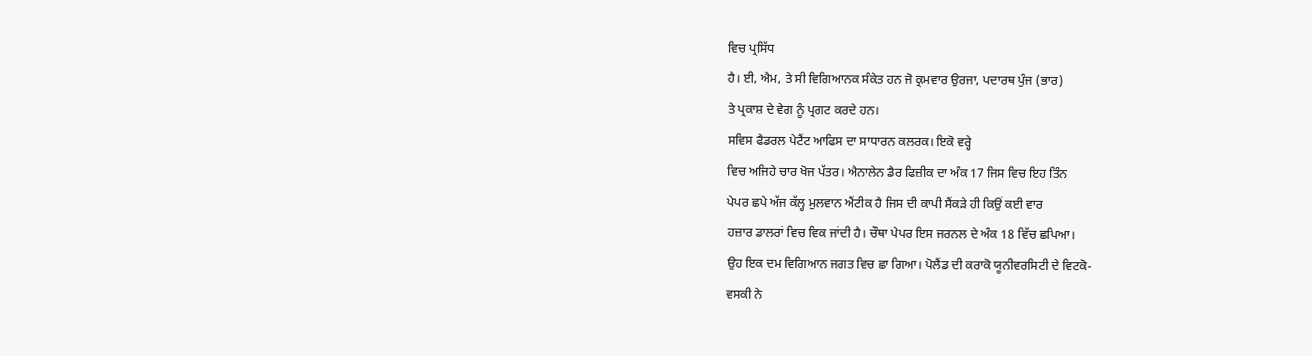ਵਿਚ ਪ੍ਰਸਿੱਧ
ਹੈ। ਈ, ਐਮ, ਤੇ ਸੀ ਵਿਗਿਆਨਕ ਸੰਕੇਤ ਹਨ ਜੋ ਕ੍ਰਮਵਾਰ ਉਰਜਾ, ਪਦਾਰਥ ਪੁੰਜ (ਭਾਰ)
ਤੇ ਪ੍ਰਕਾਸ਼ ਦੇ ਵੇਗ ਨੂੰ ਪ੍ਰਗਟ ਕਰਦੇ ਹਨ।
ਸਵਿਸ ਫੈਡਰਲ ਪੇਟੈਂਟ ਆਫਿਸ ਦਾ ਸਾਧਾਰਨ ਕਲਰਕ। ਇਕੋ ਵਰ੍ਹੇ
ਵਿਚ ਅਜਿਹੇ ਚਾਰ ਖੋਜ ਪੱਤਰ। ਐਨਾਲੇਨ ਡੈਰ ਫਿਜ਼ੀਕ ਦਾ ਅੰਕ 17 ਜਿਸ ਵਿਚ ਇਹ ਤਿੰਨ
ਪੇਪਰ ਛਪੇ ਅੱਜ ਕੱਲ੍ਹ ਮੁਲਵਾਨ ਐਂਟੀਕ ਹੈ ਜਿਸ ਦੀ ਕਾਪੀ ਸੈਂਕੜੇ ਹੀ ਕਿਉਂ ਕਈ ਵਾਰ
ਹਜ਼ਾਰ ਡਾਲਰਾਂ ਵਿਚ ਵਿਕ ਜਾਂਦੀ ਹੈ। ਚੌਥਾ ਪੇਪਰ ਇਸ ਜਰਨਲ ਦੇ ਅੰਕ 18 ਵਿੱਚ ਛਪਿਆ।
ਉਹ ਇਕ ਦਮ ਵਿਗਿਆਨ ਜਗਤ ਵਿਚ ਛਾ ਗਿਆ। ਪੋਲੈਂਡ ਦੀ ਕਰਾਕੋ ਯੂਨੀਵਰਸਿਟੀ ਦੇ ਵਿਟਕੋ-
ਵਸਕੀ ਨੇ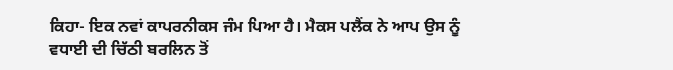ਕਿਹਾ- ਇਕ ਨਵਾਂ ਕਾਪਰਨੀਕਸ ਜੰਮ ਪਿਆ ਹੈ। ਮੈਕਸ ਪਲੈਂਕ ਨੇ ਆਪ ਉਸ ਨੂੰ
ਵਧਾਈ ਦੀ ਚਿੱਠੀ ਬਰਲਿਨ ਤੋਂ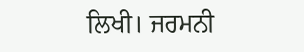ਲਿਖੀ। ਜਰਮਨੀ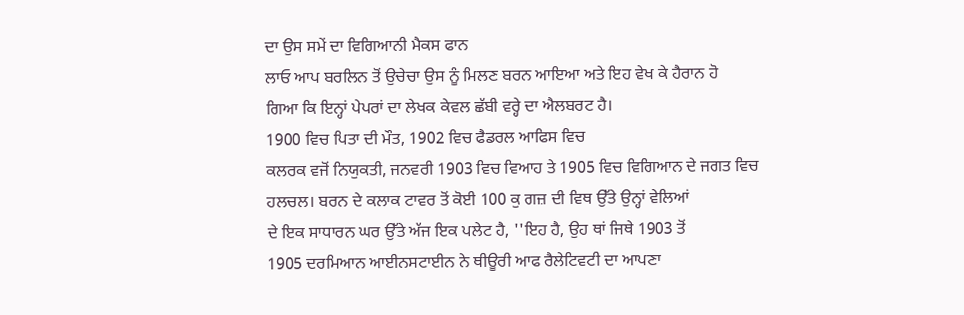ਦਾ ਉਸ ਸਮੇਂ ਦਾ ਵਿਗਿਆਨੀ ਮੈਕਸ ਫਾਨ
ਲਾਓ ਆਪ ਬਰਲਿਨ ਤੋਂ ਉਚੇਚਾ ਉਸ ਨੂੰ ਮਿਲਣ ਬਰਨ ਆਇਆ ਅਤੇ ਇਹ ਵੇਖ ਕੇ ਹੈਰਾਨ ਹੋ
ਗਿਆ ਕਿ ਇਨ੍ਹਾਂ ਪੇਪਰਾਂ ਦਾ ਲੇਖਕ ਕੇਵਲ ਛੱਬੀ ਵਰ੍ਹੇ ਦਾ ਐਲਬਰਟ ਹੈ।
1900 ਵਿਚ ਪਿਤਾ ਦੀ ਮੌਤ, 1902 ਵਿਚ ਫੈਡਰਲ ਆਫਿਸ ਵਿਚ
ਕਲਰਕ ਵਜੋਂ ਨਿਯੁਕਤੀ, ਜਨਵਰੀ 1903 ਵਿਚ ਵਿਆਹ ਤੇ 1905 ਵਿਚ ਵਿਗਿਆਨ ਦੇ ਜਗਤ ਵਿਚ
ਹਲਚਲ। ਬਰਨ ਦੇ ਕਲਾਕ ਟਾਵਰ ਤੋਂ ਕੋਈ 100 ਕੁ ਗਜ਼ ਦੀ ਵਿਥ ਉੱਤੇ ਉਨ੍ਹਾਂ ਵੇਲਿਆਂ
ਦੇ ਇਕ ਸਾਧਾਰਨ ਘਰ ਉੱਤੇ ਅੱਜ ਇਕ ਪਲੇਟ ਹੈ, ''ਇਹ ਹੈ, ਉਹ ਥਾਂ ਜਿਥੇ 1903 ਤੋਂ
1905 ਦਰਮਿਆਨ ਆਈਨਸਟਾਈਨ ਨੇ ਥੀਊਰੀ ਆਫ ਰੈਲੇਟਿਵਟੀ ਦਾ ਆਪਣਾ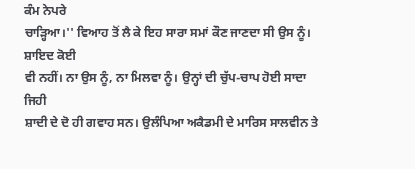ਕੰਮ ਨੇਪਰੇ
ਚਾੜ੍ਹਿਆ।'' ਵਿਆਹ ਤੋਂ ਲੈ ਕੇ ਇਹ ਸਾਰਾ ਸਮਾਂ ਕੌਣ ਜਾਣਦਾ ਸੀ ਉਸ ਨੂੰ। ਸ਼ਾਇਦ ਕੋਈ
ਵੀ ਨਹੀਂ। ਨਾ ਉਸ ਨੂੰ, ਨਾ ਮਿਲਵਾ ਨੂੰ। ਉਨ੍ਹਾਂ ਦੀ ਚੁੱਪ-ਚਾਪ ਹੋਈ ਸਾਦਾ ਜਿਹੀ
ਸ਼ਾਦੀ ਦੇ ਦੋ ਹੀ ਗਵਾਹ ਸਨ। ਉਲੰਪਿਆ ਅਕੈਡਮੀ ਦੇ ਮਾਰਿਸ ਸਾਲਵੀਨ ਤੇ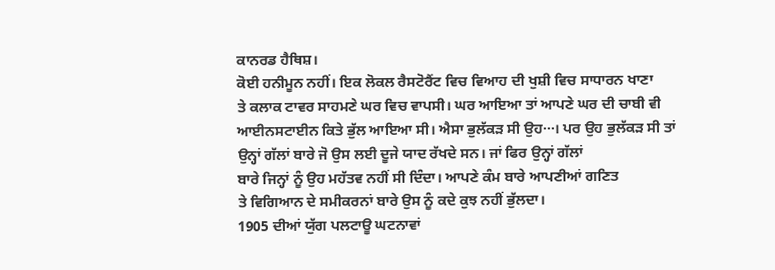ਕਾਨਰਡ ਹੈਥਿਸ਼।
ਕੋਈ ਹਨੀਮੂਨ ਨਹੀਂ। ਇਕ ਲੋਕਲ ਰੈਸਟੋਰੈਂਟ ਵਿਚ ਵਿਆਹ ਦੀ ਖੁਸ਼ੀ ਵਿਚ ਸਾਧਾਰਨ ਖਾਣਾ
ਤੇ ਕਲਾਕ ਟਾਵਰ ਸਾਹਮਣੇ ਘਰ ਵਿਚ ਵਾਪਸੀ। ਘਰ ਆਇਆ ਤਾਂ ਆਪਣੇ ਘਰ ਦੀ ਚਾਬੀ ਵੀ
ਆਈਨਸਟਾਈਨ ਕਿਤੇ ਭੁੱਲ ਆਇਆ ਸੀ। ਐਸਾ ਭੁਲੱਕੜ ਸੀ ਉਹ···। ਪਰ ਉਹ ਭੁਲੱਕੜ ਸੀ ਤਾਂ
ਉਨ੍ਹਾਂ ਗੱਲਾਂ ਬਾਰੇ ਜੋ ਉਸ ਲਈ ਦੂਜੇ ਯਾਦ ਰੱਖਦੇ ਸਨ। ਜਾਂ ਫਿਰ ਉਨ੍ਹਾਂ ਗੱਲਾਂ
ਬਾਰੇ ਜਿਨ੍ਹਾਂ ਨੂੰ ਉਹ ਮਹੱਤਵ ਨਹੀਂ ਸੀ ਦਿੰਦਾ। ਆਪਣੇ ਕੰਮ ਬਾਰੇ ਆਪਣੀਆਂ ਗਣਿਤ
ਤੇ ਵਿਗਿਆਨ ਦੇ ਸਮੀਕਰਨਾਂ ਬਾਰੇ ਉਸ ਨੂੰ ਕਦੇ ਕੁਝ ਨਹੀਂ ਭੁੱਲਦਾ।
1905 ਦੀਆਂ ਯੁੱਗ ਪਲਟਾਊ ਘਟਨਾਵਾਂ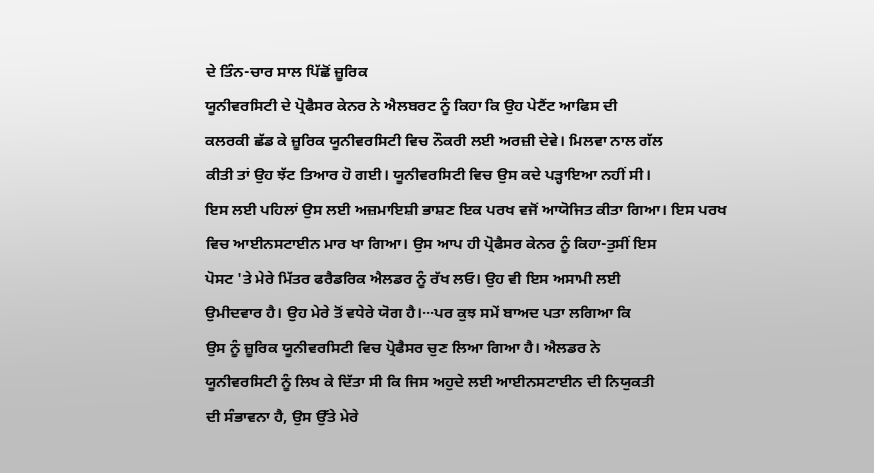ਦੇ ਤਿੰਨ-ਚਾਰ ਸਾਲ ਪਿੱਛੋਂ ਜ਼ੂਰਿਕ
ਯੂਨੀਵਰਸਿਟੀ ਦੇ ਪ੍ਰੋਫੈਸਰ ਕੇਨਰ ਨੇ ਐਲਬਰਟ ਨੂੰ ਕਿਹਾ ਕਿ ਉਹ ਪੇਟੈਂਟ ਆਫਿਸ ਦੀ
ਕਲਰਕੀ ਛੱਡ ਕੇ ਜ਼ੂਰਿਕ ਯੂਨੀਵਰਸਿਟੀ ਵਿਚ ਨੌਕਰੀ ਲਈ ਅਰਜ਼ੀ ਦੇਵੇ। ਮਿਲਵਾ ਨਾਲ ਗੱਲ
ਕੀਤੀ ਤਾਂ ਉਹ ਝੱਟ ਤਿਆਰ ਹੋ ਗਈ। ਯੂਨੀਵਰਸਿਟੀ ਵਿਚ ਉਸ ਕਦੇ ਪੜ੍ਹਾਇਆ ਨਹੀਂ ਸੀ।
ਇਸ ਲਈ ਪਹਿਲਾਂ ਉਸ ਲਈ ਅਜ਼ਮਾਇਸ਼ੀ ਭਾਸ਼ਣ ਇਕ ਪਰਖ ਵਜੋਂ ਆਯੋਜਿਤ ਕੀਤਾ ਗਿਆ। ਇਸ ਪਰਖ
ਵਿਚ ਆਈਨਸਟਾਈਨ ਮਾਰ ਖਾ ਗਿਆ। ਉਸ ਆਪ ਹੀ ਪ੍ਰੋਫੈਸਰ ਕੇਨਰ ਨੂੰ ਕਿਹਾ-ਤੁਸੀਂ ਇਸ
ਪੋਸਟ 'ਤੇ ਮੇਰੇ ਮਿੱਤਰ ਫਰੈਡਰਿਕ ਐਲਡਰ ਨੂੰ ਰੱਖ ਲਓ। ਉਹ ਵੀ ਇਸ ਅਸਾਮੀ ਲਈ
ਉਮੀਦਵਾਰ ਹੈ। ਉਹ ਮੇਰੇ ਤੋਂ ਵਧੇਰੇ ਯੋਗ ਹੈ।···ਪਰ ਕੁਝ ਸਮੇਂ ਬਾਅਦ ਪਤਾ ਲਗਿਆ ਕਿ
ਉਸ ਨੂੰ ਜ਼ੂਰਿਕ ਯੂਨੀਵਰਸਿਟੀ ਵਿਚ ਪ੍ਰੋਫੈਸਰ ਚੁਣ ਲਿਆ ਗਿਆ ਹੈ। ਐਲਡਰ ਨੇ
ਯੂਨੀਵਰਸਿਟੀ ਨੂੰ ਲਿਖ ਕੇ ਦਿੱਤਾ ਸੀ ਕਿ ਜਿਸ ਅਹੁਦੇ ਲਈ ਆਈਨਸਟਾਈਨ ਦੀ ਨਿਯੁਕਤੀ
ਦੀ ਸੰਭਾਵਨਾ ਹੈ, ਉਸ ਉੱਤੇ ਮੇਰੇ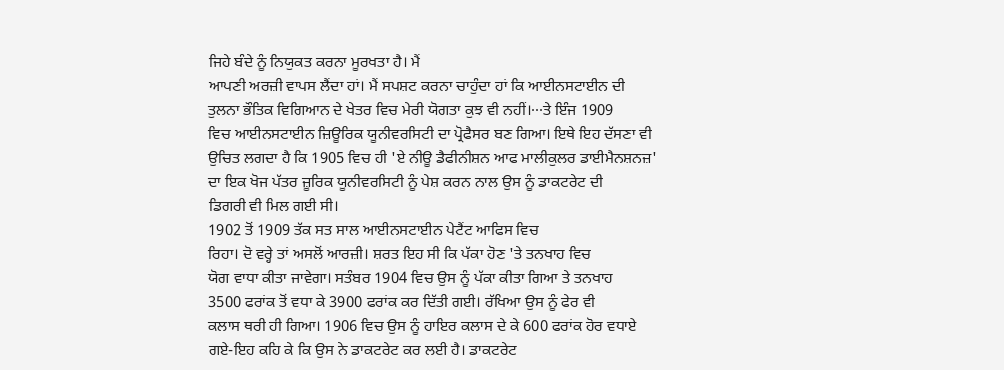ਜਿਹੇ ਬੰਦੇ ਨੂੰ ਨਿਯੁਕਤ ਕਰਨਾ ਮੂਰਖਤਾ ਹੈ। ਮੈਂ
ਆਪਣੀ ਅਰਜ਼ੀ ਵਾਪਸ ਲੈਂਦਾ ਹਾਂ। ਮੈਂ ਸਪਸ਼ਟ ਕਰਨਾ ਚਾਹੁੰਦਾ ਹਾਂ ਕਿ ਆਈਨਸਟਾਈਨ ਦੀ
ਤੁਲਨਾ ਭੌਤਿਕ ਵਿਗਿਆਨ ਦੇ ਖੇਤਰ ਵਿਚ ਮੇਰੀ ਯੋਗਤਾ ਕੁਝ ਵੀ ਨਹੀਂ।···ਤੇ ਇੰਜ 1909
ਵਿਚ ਆਈਨਸਟਾਈਨ ਜ਼ਿਊਰਿਕ ਯੂਨੀਵਰਸਿਟੀ ਦਾ ਪ੍ਰੋਫੈਸਰ ਬਣ ਗਿਆ। ਇਥੇ ਇਹ ਦੱਸਣਾ ਵੀ
ਉਚਿਤ ਲਗਦਾ ਹੈ ਕਿ 1905 ਵਿਚ ਹੀ 'ਏ ਨੀਊ ਡੈਫੀਨੀਸ਼ਨ ਆਫ ਮਾਲੀਕੁਲਰ ਡਾਈਮੈਨਸ਼ਨਜ਼'
ਦਾ ਇਕ ਖੋਜ ਪੱਤਰ ਜ਼ੂਰਿਕ ਯੂਨੀਵਰਸਿਟੀ ਨੂੰ ਪੇਸ਼ ਕਰਨ ਨਾਲ ਉਸ ਨੂੰ ਡਾਕਟਰੇਟ ਦੀ
ਡਿਗਰੀ ਵੀ ਮਿਲ ਗਈ ਸੀ।
1902 ਤੋਂ 1909 ਤੱਕ ਸਤ ਸਾਲ ਆਈਨਸਟਾਈਨ ਪੇਟੈਂਟ ਆਫਿਸ ਵਿਚ
ਰਿਹਾ। ਦੋ ਵਰ੍ਹੇ ਤਾਂ ਅਸਲੋਂ ਆਰਜ਼ੀ। ਸ਼ਰਤ ਇਹ ਸੀ ਕਿ ਪੱਕਾ ਹੋਣ 'ਤੇ ਤਨਖਾਹ ਵਿਚ
ਯੋਗ ਵਾਧਾ ਕੀਤਾ ਜਾਵੇਗਾ। ਸਤੰਬਰ 1904 ਵਿਚ ਉਸ ਨੂੰ ਪੱਕਾ ਕੀਤਾ ਗਿਆ ਤੇ ਤਨਖਾਹ
3500 ਫਰਾਂਕ ਤੋਂ ਵਧਾ ਕੇ 3900 ਫਰਾਂਕ ਕਰ ਦਿੱਤੀ ਗਈ। ਰੱਖਿਆ ਉਸ ਨੂੰ ਫੇਰ ਵੀ
ਕਲਾਸ ਥਰੀ ਹੀ ਗਿਆ। 1906 ਵਿਚ ਉਸ ਨੂੰ ਹਾਇਰ ਕਲਾਸ ਦੇ ਕੇ 600 ਫਰਾਂਕ ਹੋਰ ਵਧਾਏ
ਗਏ-ਇਹ ਕਹਿ ਕੇ ਕਿ ਉਸ ਨੇ ਡਾਕਟਰੇਟ ਕਰ ਲਈ ਹੈ। ਡਾਕਟਰੇਟ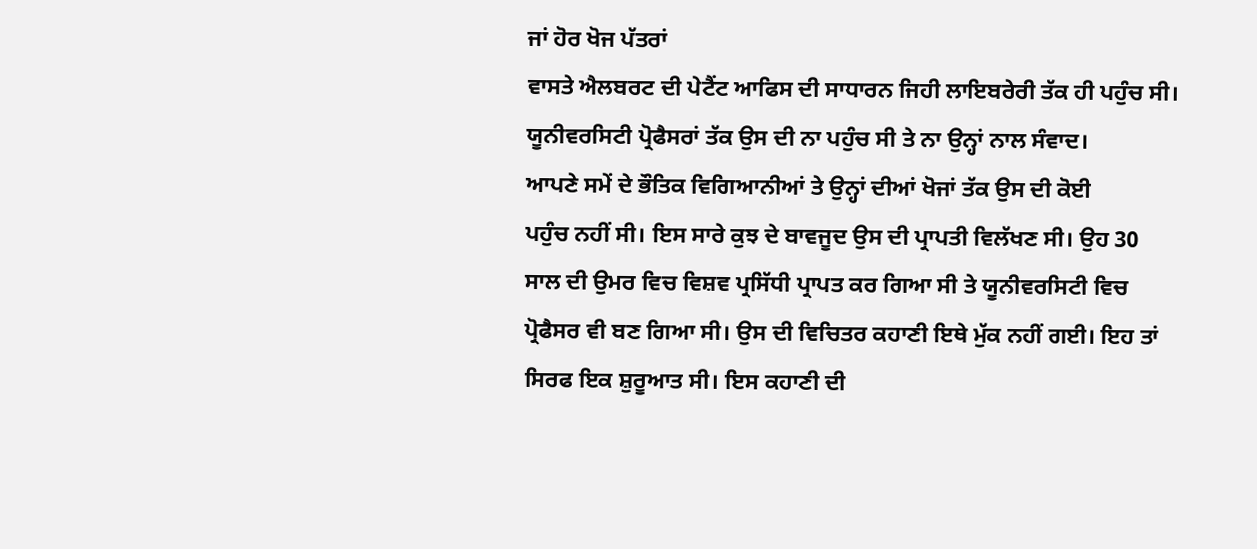ਜਾਂ ਹੋਰ ਖੋਜ ਪੱਤਰਾਂ
ਵਾਸਤੇ ਐਲਬਰਟ ਦੀ ਪੇਟੈਂਟ ਆਫਿਸ ਦੀ ਸਾਧਾਰਨ ਜਿਹੀ ਲਾਇਬਰੇਰੀ ਤੱਕ ਹੀ ਪਹੁੰਚ ਸੀ।
ਯੂਨੀਵਰਸਿਟੀ ਪ੍ਰੋਫੈਸਰਾਂ ਤੱਕ ਉਸ ਦੀ ਨਾ ਪਹੁੰਚ ਸੀ ਤੇ ਨਾ ਉਨ੍ਹਾਂ ਨਾਲ ਸੰਵਾਦ।
ਆਪਣੇ ਸਮੇਂ ਦੇ ਭੌਤਿਕ ਵਿਗਿਆਨੀਆਂ ਤੇ ਉਨ੍ਹਾਂ ਦੀਆਂ ਖੋਜਾਂ ਤੱਕ ਉਸ ਦੀ ਕੋਈ
ਪਹੁੰਚ ਨਹੀਂ ਸੀ। ਇਸ ਸਾਰੇ ਕੁਝ ਦੇ ਬਾਵਜੂਦ ਉਸ ਦੀ ਪ੍ਰਾਪਤੀ ਵਿਲੱਖਣ ਸੀ। ਉਹ 30
ਸਾਲ ਦੀ ਉਮਰ ਵਿਚ ਵਿਸ਼ਵ ਪ੍ਰਸਿੱਧੀ ਪ੍ਰਾਪਤ ਕਰ ਗਿਆ ਸੀ ਤੇ ਯੂਨੀਵਰਸਿਟੀ ਵਿਚ
ਪ੍ਰੋਫੈਸਰ ਵੀ ਬਣ ਗਿਆ ਸੀ। ਉਸ ਦੀ ਵਿਚਿਤਰ ਕਹਾਣੀ ਇਥੇ ਮੁੱਕ ਨਹੀਂ ਗਈ। ਇਹ ਤਾਂ
ਸਿਰਫ ਇਕ ਸ਼ੁਰੂਆਤ ਸੀ। ਇਸ ਕਹਾਣੀ ਦੀ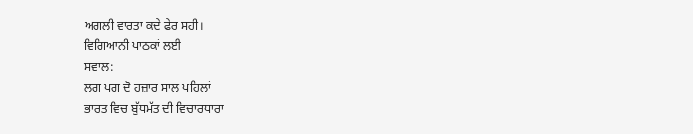ਅਗਲੀ ਵਾਰਤਾ ਕਦੇ ਫੇਰ ਸਹੀ।
ਵਿਗਿਆਨੀ ਪਾਠਕਾਂ ਲਈ
ਸਵਾਲ:
ਲਗ ਪਗ ਦੋ ਹਜ਼ਾਰ ਸਾਲ ਪਹਿਲਾਂ
ਭਾਰਤ ਵਿਚ ਬੁੱਧਮੱਤ ਦੀ ਵਿਚਾਰਧਾਰਾ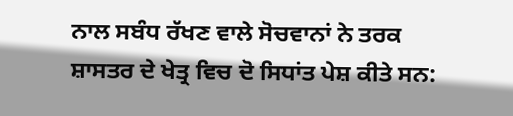ਨਾਲ ਸਬੰਧ ਰੱਖਣ ਵਾਲੇ ਸੋਚਵਾਨਾਂ ਨੇ ਤਰਕ
ਸ਼ਾਸਤਰ ਦੇ ਖੇਤ੍ਰ ਵਿਚ ਦੋ ਸਿਧਾਂਤ ਪੇਸ਼ ਕੀਤੇ ਸਨ: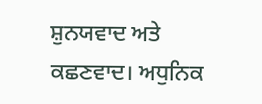ਸ਼ੁਨਯਵਾਦ ਅਤੇ ਕਛਣਵਾਦ। ਅਧੁਨਿਕ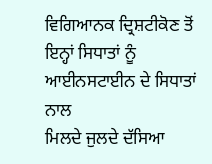ਵਿਗਿਆਨਕ ਦ੍ਰਿਸ਼ਟੀਕੋਣ ਤੋਂ ਇਨ੍ਹਾਂ ਸਿਧਾਤਾਂ ਨੂੰ ਆਈਨਸਟਾਈਨ ਦੇ ਸਿਧਾਤਾਂ ਨਾਲ
ਮਿਲਦੇ ਜੁਲਦੇ ਦੱਸਿਆ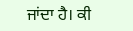ਜਾਂਦਾ ਹੈ। ਕੀ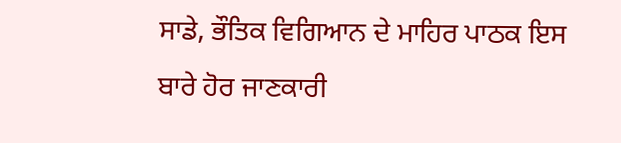ਸਾਡੇ, ਭੌਤਿਕ ਵਿਗਿਆਨ ਦੇ ਮਾਹਿਰ ਪਾਠਕ ਇਸ
ਬਾਰੇ ਹੋਰ ਜਾਣਕਾਰੀ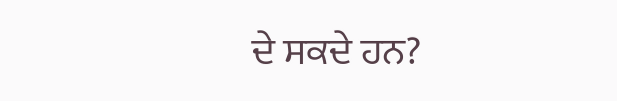ਦੇ ਸਕਦੇ ਹਨ?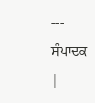--- ਸੰਪਾਦਕ |